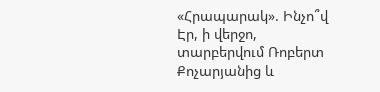«Հրապարակ». Ինչո՞վ Էր, ի վերջո, տարբերվում Ռոբերտ Քոչարյանից և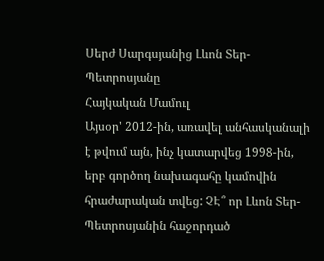Սերժ Սարգսյանից Լևոն Տեր-Պետրոսյանը
Հայկական Մամուլ
Այսօր' 2012-ին, առավել անհասկանալի է թվում այն, ինչ կատարվեց 1998-ին, երբ գործող նախագահը կամովին հրաժարական տվեց: ՉԷ՞ որ Լևոն Տեր-Պետրոսյանին հաջորդած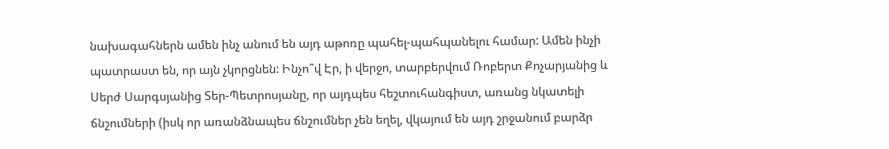նախագահներն ամեն ինչ անում են այդ աթոռը պահել-պահպանելու համար: Ամեն ինչի պատրաստ են, որ այն չկորցնեն: Ինչո՞վ Էր, ի վերջո, տարբերվում Ռոբերտ Քոչարյանից և Սերժ Սարգսյանից Տեր-Պետրոսյանը, որ այդպես հեշտուհանգիստ, առանց նկատելի ճնշումների (իսկ որ առանձնապես ճնշումներ չեն եղել, վկայում են այդ շրջանում բարձր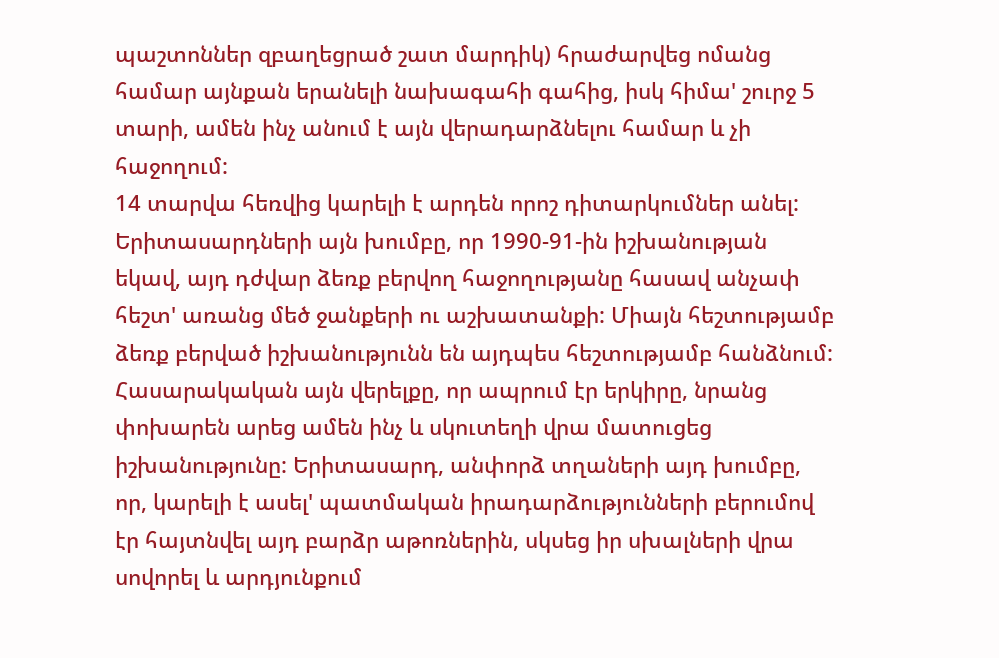պաշտոններ զբաղեցրած շատ մարդիկ) հրաժարվեց ոմանց համար այնքան երանելի նախագահի գահից, իսկ հիմա' շուրջ 5 տարի, ամեն ինչ անում է այն վերադարձնելու համար և չի հաջողում:
14 տարվա հեռվից կարելի է արդեն որոշ դիտարկումներ անել: Երիտասարդների այն խումբը, որ 1990-91-ին իշխանության եկավ, այդ դժվար ձեռք բերվող հաջողությանը հասավ անչափ հեշտ' առանց մեծ ջանքերի ու աշխատանքի: Միայն հեշտությամբ ձեռք բերված իշխանությունն են այդպես հեշտությամբ հանձնում: Հասարակական այն վերելքը, որ ապրում էր երկիրը, նրանց փոխարեն արեց ամեն ինչ և սկուտեղի վրա մատուցեց իշխանությունը: Երիտասարդ, անփորձ տղաների այդ խումբը, որ, կարելի է ասել' պատմական իրադարձությունների բերումով էր հայտնվել այդ բարձր աթոռներին, սկսեց իր սխալների վրա սովորել և արդյունքում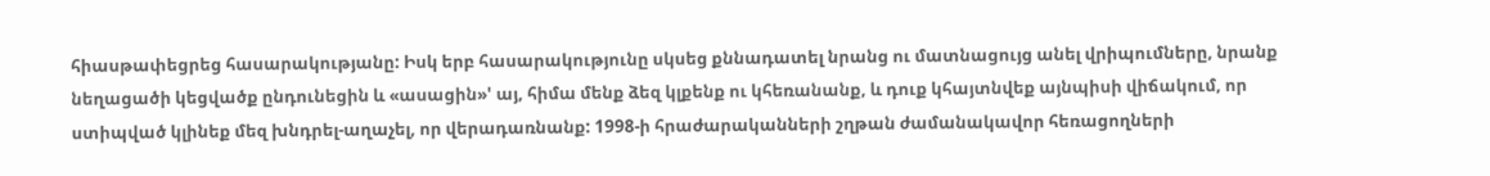հիասթափեցրեց հասարակությանը: Իսկ երբ հասարակությունը սկսեց քննադատել նրանց ու մատնացույց անել վրիպումները, նրանք նեղացածի կեցվածք ընդունեցին և «ասացին»' այ, հիմա մենք ձեզ կլքենք ու կհեռանանք, և դուք կհայտնվեք այնպիսի վիճակում, որ ստիպված կլինեք մեզ խնդրել-աղաչել, որ վերադառնանք: 1998-ի հրաժարականների շղթան ժամանակավոր հեռացողների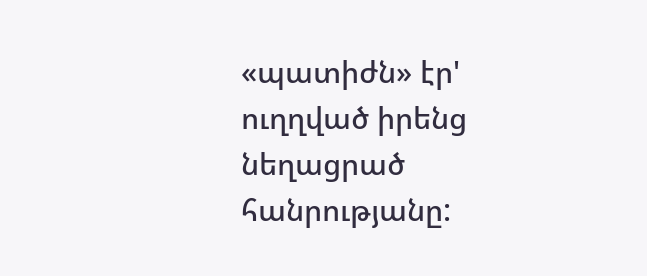«պատիժն» էր' ուղղված իրենց նեղացրած հանրությանը: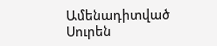Ամենադիտված
Սուրեն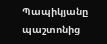Պապիկյանը պաշտոնից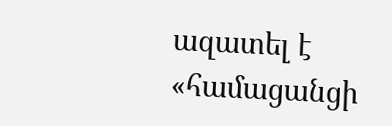ազատել է «համացանցի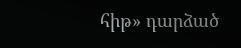հիթ» դարձած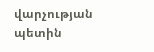վարչության պետին